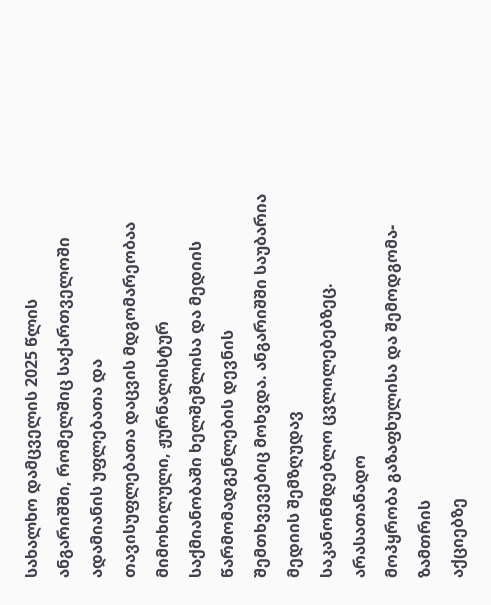სახალხო დამცველის 2025 წლის
ანგარიშში, რომელშიც საქართველოში ადამიანის უფლებათა და
თავისუფლებათა დაცვის მდგომარეობაა მიმოხილული, ჟურნალისტურ
საქმიანობაში ხელშეშლისა და მედიის წარმომადგენლების დევნის
შემთხვევებიც მოხვდა. ანგარიშში საუბარია მედიის შემზღუდავ
საკანონმდებლო ცვლილებებზეც.
არასათანადო
მოპყრობა გაზაფხულისა და შემოდგომა-ზამთრის
აქციებზე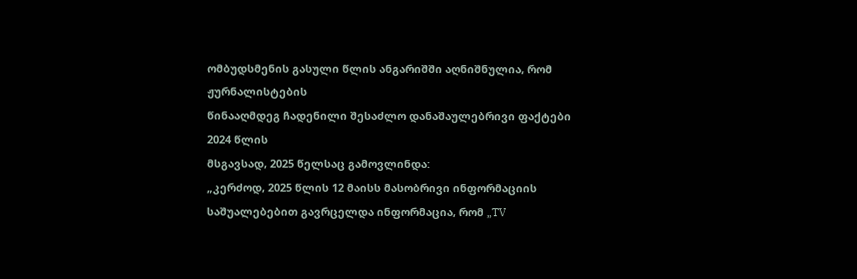ომბუდსმენის გასული წლის ანგარიშში აღნიშნულია, რომ ჟურნალისტების
წინააღმდეგ ჩადენილი შესაძლო დანაშაულებრივი ფაქტები 2024 წლის
მსგავსად, 2025 წელსაც გამოვლინდა:
„კერძოდ, 2025 წლის 12 მაისს მასობრივი ინფორმაციის საშუალებებით გავრცელდა ინფორმაცია, რომ „TV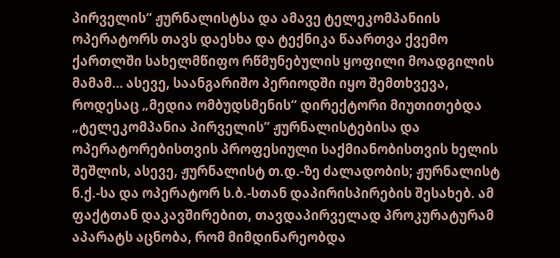პირველის“ ჟურნალისტსა და ამავე ტელეკომპანიის ოპერატორს თავს დაესხა და ტექნიკა წაართვა ქვემო ქართლში სახელმწიფო რწმუნებულის ყოფილი მოადგილის მამამ… ასევე, საანგარიშო პერიოდში იყო შემთხვევა, როდესაც „მედია ომბუდსმენის“ დირექტორი მიუთითებდა „ტელეკომპანია პირველის” ჟურნალისტებისა და ოპერატორებისთვის პროფესიული საქმიანობისთვის ხელის შეშლის, ასევე, ჟურნალისტ თ.დ.-ზე ძალადობის; ჟურნალისტ ნ.ქ.-სა და ოპერატორ ს.ბ.-სთან დაპირისპირების შესახებ. ამ ფაქტთან დაკავშირებით, თავდაპირველად პროკურატურამ აპარატს აცნობა, რომ მიმდინარეობდა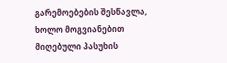გარემოებების შესწავლა, ხოლო მოგვიანებით მიღებული პასუხის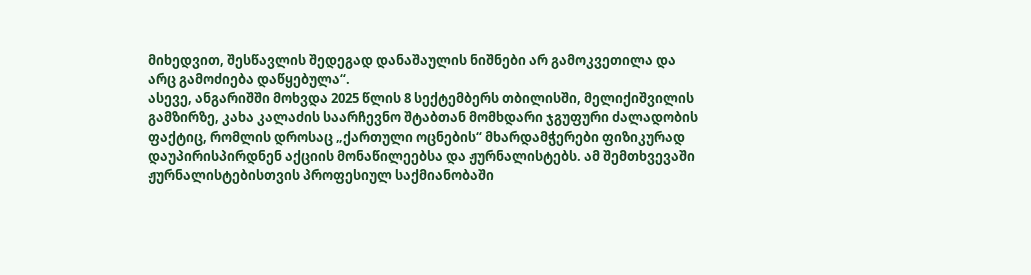მიხედვით, შესწავლის შედეგად დანაშაულის ნიშნები არ გამოკვეთილა და არც გამოძიება დაწყებულა“.
ასევე, ანგარიშში მოხვდა 2025 წლის 8 სექტემბერს თბილისში, მელიქიშვილის გამზირზე, კახა კალაძის საარჩევნო შტაბთან მომხდარი ჯგუფური ძალადობის ფაქტიც, რომლის დროსაც „ქართული ოცნების“ მხარდამჭერები ფიზიკურად დაუპირისპირდნენ აქციის მონაწილეებსა და ჟურნალისტებს. ამ შემთხვევაში ჟურნალისტებისთვის პროფესიულ საქმიანობაში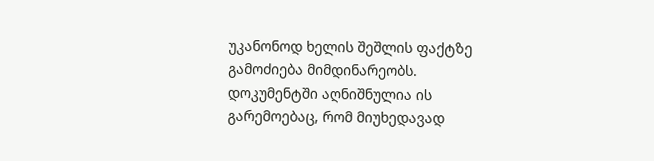უკანონოდ ხელის შეშლის ფაქტზე გამოძიება მიმდინარეობს.
დოკუმენტში აღნიშნულია ის გარემოებაც, რომ მიუხედავად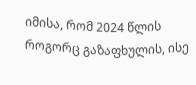იმისა, რომ 2024 წლის როგორც გაზაფხულის, ისე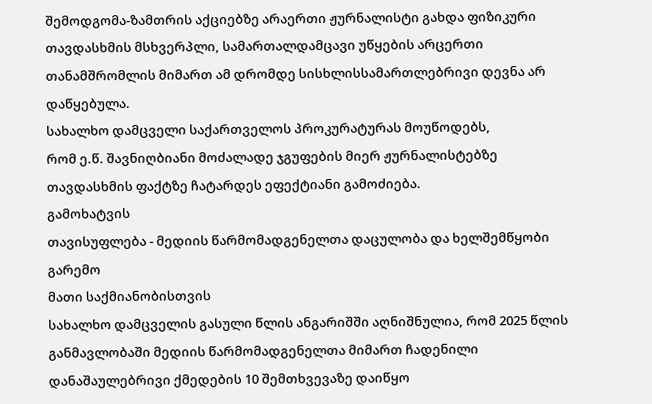შემოდგომა-ზამთრის აქციებზე არაერთი ჟურნალისტი გახდა ფიზიკური თავდასხმის მსხვერპლი, სამართალდამცავი უწყების არცერთი თანამშრომლის მიმართ ამ დრომდე სისხლისსამართლებრივი დევნა არ დაწყებულა.
სახალხო დამცველი საქართველოს პროკურატურას მოუწოდებს,
რომ ე.წ. შავნიღბიანი მოძალადე ჯგუფების მიერ ჟურნალისტებზე
თავდასხმის ფაქტზე ჩატარდეს ეფექტიანი გამოძიება.
გამოხატვის
თავისუფლება - მედიის წარმომადგენელთა დაცულობა და ხელშემწყობი გარემო
მათი საქმიანობისთვის
სახალხო დამცველის გასული წლის ანგარიშში აღნიშნულია, რომ 2025 წლის განმავლობაში მედიის წარმომადგენელთა მიმართ ჩადენილი დანაშაულებრივი ქმედების 10 შემთხვევაზე დაიწყო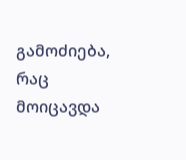გამოძიება, რაც მოიცავდა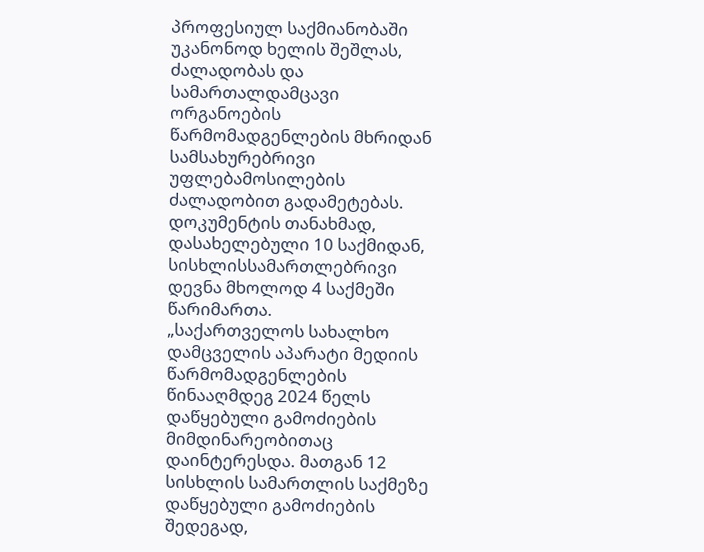პროფესიულ საქმიანობაში უკანონოდ ხელის შეშლას, ძალადობას და სამართალდამცავი ორგანოების წარმომადგენლების მხრიდან სამსახურებრივი უფლებამოსილების ძალადობით გადამეტებას. დოკუმენტის თანახმად, დასახელებული 10 საქმიდან, სისხლისსამართლებრივი დევნა მხოლოდ 4 საქმეში წარიმართა.
„საქართველოს სახალხო დამცველის აპარატი მედიის წარმომადგენლების წინააღმდეგ 2024 წელს დაწყებული გამოძიების მიმდინარეობითაც დაინტერესდა. მათგან 12 სისხლის სამართლის საქმეზე დაწყებული გამოძიების შედეგად,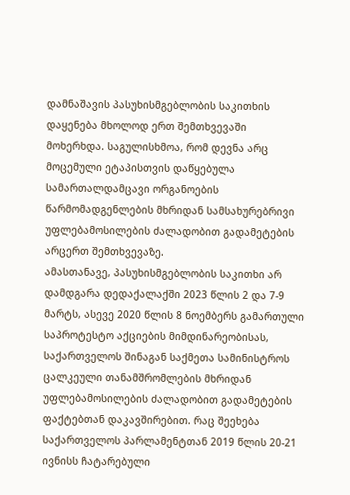დამნაშავის პასუხისმგებლობის საკითხის დაყენება მხოლოდ ერთ შემთხვევაში მოხერხდა. საგულისხმოა, რომ დევნა არც მოცემული ეტაპისთვის დაწყებულა სამართალდამცავი ორგანოების წარმომადგენლების მხრიდან სამსახურებრივი უფლებამოსილების ძალადობით გადამეტების არცერთ შემთხვევაზე.
ამასთანავე, პასუხისმგებლობის საკითხი არ დამდგარა დედაქალაქში 2023 წლის 2 და 7-9 მარტს, ასევე 2020 წლის 8 ნოემბერს გამართული საპროტესტო აქციების მიმდინარეობისას, საქართველოს შინაგან საქმეთა სამინისტროს ცალკეული თანამშრომლების მხრიდან უფლებამოსილების ძალადობით გადამეტების ფაქტებთან დაკავშირებით. რაც შეეხება საქართველოს პარლამენტთან 2019 წლის 20-21 ივნისს ჩატარებული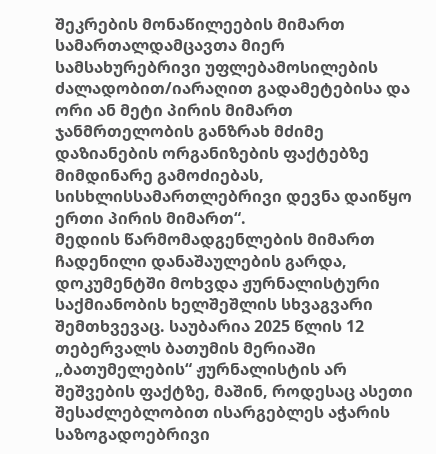შეკრების მონაწილეების მიმართ სამართალდამცავთა მიერ სამსახურებრივი უფლებამოსილების ძალადობით/იარაღით გადამეტებისა და ორი ან მეტი პირის მიმართ ჯანმრთელობის განზრახ მძიმე დაზიანების ორგანიზების ფაქტებზე მიმდინარე გამოძიებას, სისხლისსამართლებრივი დევნა დაიწყო ერთი პირის მიმართ“.
მედიის წარმომადგენლების მიმართ ჩადენილი დანაშაულების გარდა, დოკუმენტში მოხვდა ჟურნალისტური საქმიანობის ხელშეშლის სხვაგვარი შემთხვევაც. საუბარია 2025 წლის 12 თებერვალს ბათუმის მერიაში „ბათუმელების“ ჟურნალისტის არ შეშვების ფაქტზე, მაშინ, როდესაც ასეთი შესაძლებლობით ისარგებლეს აჭარის საზოგადოებრივი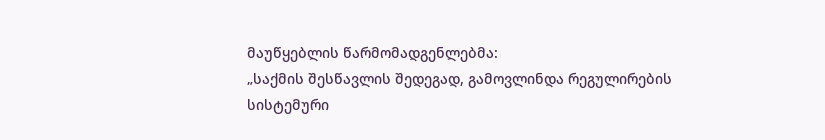მაუწყებლის წარმომადგენლებმა:
„საქმის შესწავლის შედეგად, გამოვლინდა რეგულირების
სისტემური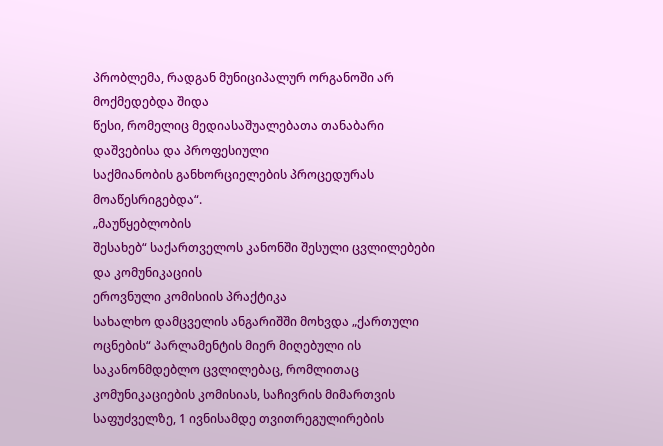პრობლემა, რადგან მუნიციპალურ ორგანოში არ მოქმედებდა შიდა
წესი, რომელიც მედიასაშუალებათა თანაბარი დაშვებისა და პროფესიული
საქმიანობის განხორციელების პროცედურას მოაწესრიგებდა“.
„მაუწყებლობის
შესახებ“ საქართველოს კანონში შესული ცვლილებები და კომუნიკაციის
ეროვნული კომისიის პრაქტიკა
სახალხო დამცველის ანგარიშში მოხვდა „ქართული ოცნების“ პარლამენტის მიერ მიღებული ის საკანონმდებლო ცვლილებაც, რომლითაც კომუნიკაციების კომისიას, საჩივრის მიმართვის საფუძველზე, 1 ივნისამდე თვითრეგულირების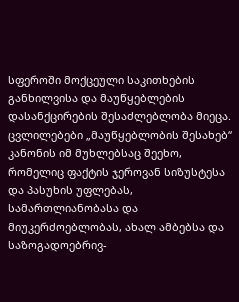სფეროში მოქცეული საკითხების განხილვისა და მაუწყებლების დასანქცირების შესაძლებლობა მიეცა. ცვლილებები „მაუწყებლობის შესახებ“ კანონის იმ მუხლებსაც შეეხო, რომელიც ფაქტის ჯეროვან სიზუსტესა და პასუხის უფლებას, სამართლიანობასა და მიუკერძოებლობას, ახალ ამბებსა და საზოგადოებრივ-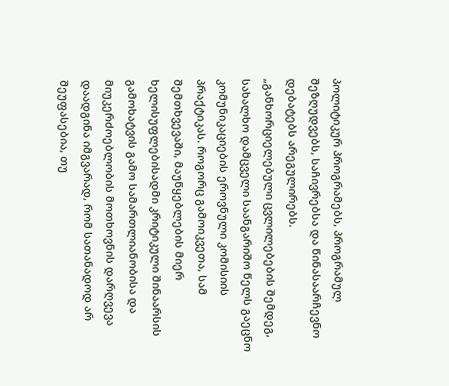პოლიტიკურ პროგრამებს, პროგრამულ შეზღუდვებს, საჩივრებსა და წინასაარჩევნო დებატებს არეგულირებს.
„განხორციელებული ცვლილებების შემდეგ, სახალხო დამცველი საანგარიშო წელს გაეცნო კომუნიკაციების ეროვნული კომისიის პრაქტიკას. როგორც გამოიკვეთა, სამ შემთხვევაში, მაუწყებლების მიერ ხელისუფლებისადმი კრიტიკული შინაარსის გამოხატვის გამო სამართლიანობისა და მიუკერძოებლობის მოთხოვნის დარღვევა დაადგინა იმგვარად, რომ სათანადოდ არ შეუფასებია, თუ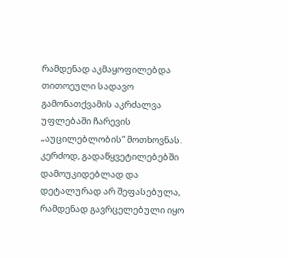რამდენად აკმაყოფილებდა თითოეული სადავო გამონათქვამის აკრძალვა უფლებაში ჩარევის „აუცილებლობის“ მოთხოვნას. კერძოდ, გადაწყვეტილებებში დამოუკიდებლად და დეტალურად არ შეფასებულა, რამდენად გავრცელებული იყო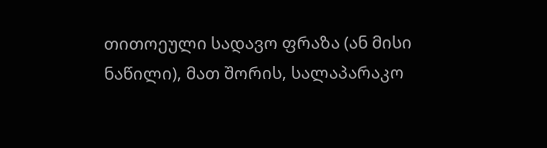თითოეული სადავო ფრაზა (ან მისი ნაწილი), მათ შორის, სალაპარაკო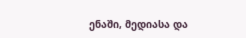ენაში, მედიასა და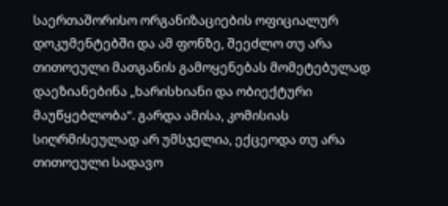საერთაშორისო ორგანიზაციების ოფიციალურ დოკუმენტებში და ამ ფონზე, შეეძლო თუ არა თითოეული მათგანის გამოყენებას მომეტებულად დაეზიანებინა „ხარისხიანი და ობიექტური მაუწყებლობა“. გარდა ამისა, კომისიას სიღრმისეულად არ უმსჯელია, ექცეოდა თუ არა თითოეული სადავო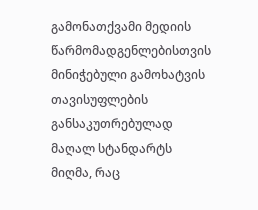გამონათქვამი მედიის წარმომადგენლებისთვის მინიჭებული გამოხატვის თავისუფლების განსაკუთრებულად მაღალ სტანდარტს მიღმა, რაც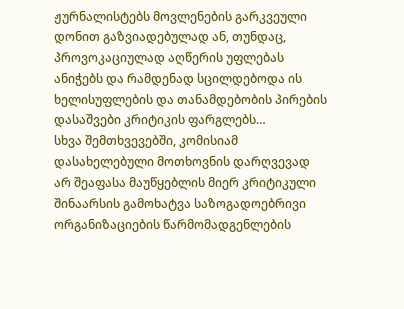ჟურნალისტებს მოვლენების გარკვეული დონით გაზვიადებულად ან, თუნდაც, პროვოკაციულად აღწერის უფლებას ანიჭებს და რამდენად სცილდებოდა ის ხელისუფლების და თანამდებობის პირების დასაშვები კრიტიკის ფარგლებს…
სხვა შემთხვევებში, კომისიამ დასახელებული მოთხოვნის დარღვევად არ შეაფასა მაუწყებლის მიერ კრიტიკული შინაარსის გამოხატვა საზოგადოებრივი ორგანიზაციების წარმომადგენლების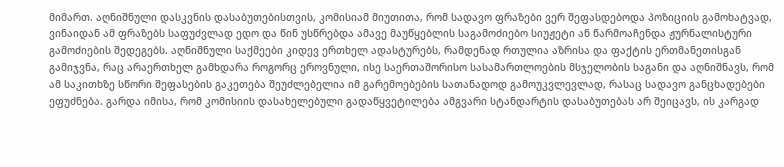მიმართ. აღნიშნული დასკვნის დასაბუთებისთვის, კომისიამ მიუთითა, რომ სადავო ფრაზები ვერ შეფასდებოდა პოზიციის გამოხატვად, ვინაიდან ამ ფრაზებს საფუძვლად ედო და წინ უსწრებდა ამავე მაუწყებლის საგამოძიებო სიუჟეტი ან წარმოაჩენდა ჟურნალისტური გამოძიების შედეგებს. აღნიშნული საქმეები კიდევ ერთხელ ადასტურებს, რამდენად რთულია აზრისა და ფაქტის ერთმანეთისგან გამიჯვნა, რაც არაერთხელ გამხდარა როგორც ეროვნული, ისე საერთაშორისო სასამართლოების მსჯელობის საგანი და აღნიშნავს, რომ ამ საკითხზე სწორი შეფასების გაკეთება შეუძლებელია იმ გარემოებების სათანადოდ გამოუკვლევლად, რასაც სადავო განცხადებები ეფუძნება. გარდა იმისა, რომ კომისიის დასახელებული გადაწყვეტილება ამგვარი სტანდარტის დასაბუთებას არ შეიცავს, ის კარგად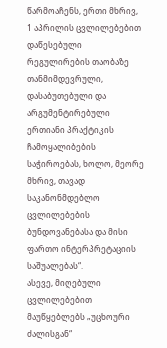წარმოაჩენს, ერთი მხრივ, 1 აპრილის ცვლილებებით დაწესებული რეგულირების თაობაზე თანმიმდევრული, დასაბუთებული და არგუმენტირებული ერთიანი პრაქტიკის ჩამოყალიბების საჭიროებას, ხოლო, მეორე მხრივ, თავად საკანონმდებლო ცვლილებების ბუნდოვანებასა და მისი ფართო ინტერპრეტაციის საშუალებას“.
ასევე, მიღებული ცვლილებებით მაუწყებლებს „უცხოური ძალისგან“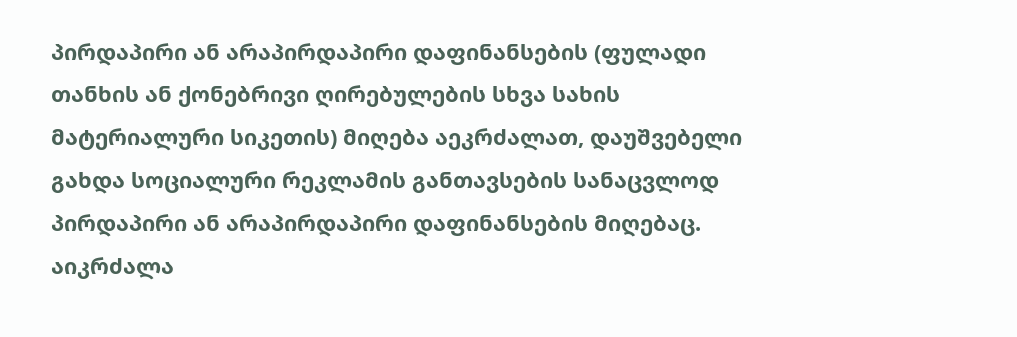პირდაპირი ან არაპირდაპირი დაფინანსების (ფულადი თანხის ან ქონებრივი ღირებულების სხვა სახის მატერიალური სიკეთის) მიღება აეკრძალათ, დაუშვებელი გახდა სოციალური რეკლამის განთავსების სანაცვლოდ პირდაპირი ან არაპირდაპირი დაფინანსების მიღებაც. აიკრძალა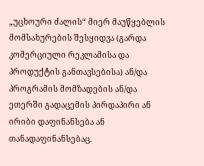„უცხოური ძალის“ მიერ მაუწყებლის მომსახურების შესყიდვა (გარდა კომერციული რეკლამისა და პროდუქტის განთავსებისა) ან/და პროგრამის მომზადების ან/და ეთერში გადაცემის პირდაპირი ან ირიბი დაფინანსება ან თანადაფინანსებაც.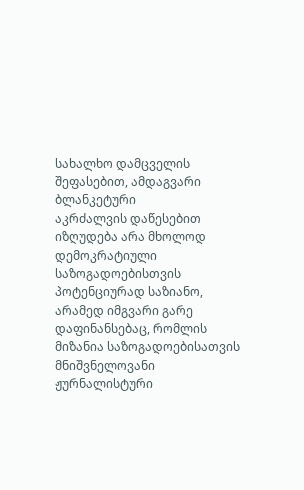სახალხო დამცველის შეფასებით, ამდაგვარი ბლანკეტური
აკრძალვის დაწესებით იზღუდება არა მხოლოდ დემოკრატიული
საზოგადოებისთვის პოტენციურად საზიანო, არამედ იმგვარი გარე
დაფინანსებაც, რომლის მიზანია საზოგადოებისათვის მნიშვნელოვანი
ჟურნალისტური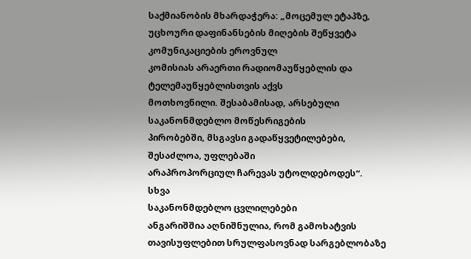საქმიანობის მხარდაჭერა: „მოცემულ ეტაპზე,
უცხოური დაფინანსების მიღების შეწყვეტა კომუნიკაციების ეროვნულ
კომისიას არაერთი რადიომაუწყებლის და ტელემაუწყებლისთვის აქვს
მოთხოვნილი. შესაბამისად, არსებული საკანონმდებლო მოწესრიგების
პირობებში, მსგავსი გადაწყვეტილებები, შესაძლოა, უფლებაში
არაპროპორციულ ჩარევას უტოლდებოდეს“.
სხვა
საკანონმდებლო ცვლილებები
ანგარიშშია აღნიშნულია, რომ გამოხატვის თავისუფლებით სრულფასოვნად სარგებლობაზე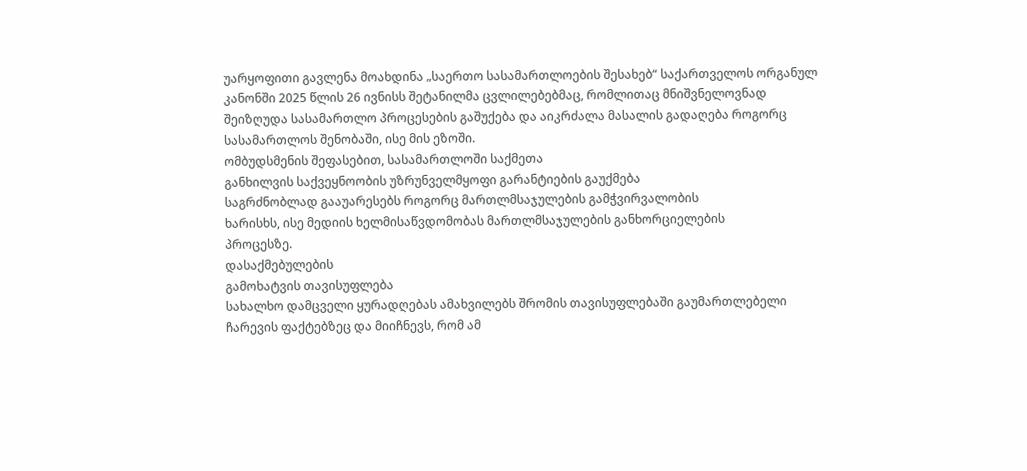უარყოფითი გავლენა მოახდინა „საერთო სასამართლოების შესახებ“ საქართველოს ორგანულ კანონში 2025 წლის 26 ივნისს შეტანილმა ცვლილებებმაც, რომლითაც მნიშვნელოვნად შეიზღუდა სასამართლო პროცესების გაშუქება და აიკრძალა მასალის გადაღება როგორც სასამართლოს შენობაში, ისე მის ეზოში.
ომბუდსმენის შეფასებით, სასამართლოში საქმეთა
განხილვის საქვეყნოობის უზრუნველმყოფი გარანტიების გაუქმება
საგრძნობლად გააუარესებს როგორც მართლმსაჯულების გამჭვირვალობის
ხარისხს, ისე მედიის ხელმისაწვდომობას მართლმსაჯულების განხორციელების
პროცესზე.
დასაქმებულების
გამოხატვის თავისუფლება
სახალხო დამცველი ყურადღებას ამახვილებს შრომის თავისუფლებაში გაუმართლებელი ჩარევის ფაქტებზეც და მიიჩნევს, რომ ამ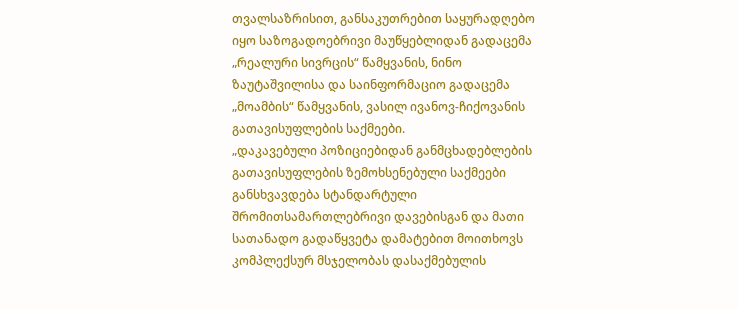თვალსაზრისით, განსაკუთრებით საყურადღებო იყო საზოგადოებრივი მაუწყებლიდან გადაცემა „რეალური სივრცის“ წამყვანის, ნინო ზაუტაშვილისა და საინფორმაციო გადაცემა „მოამბის“ წამყვანის, ვასილ ივანოვ-ჩიქოვანის გათავისუფლების საქმეები.
„დაკავებული პოზიციებიდან განმცხადებლების გათავისუფლების ზემოხსენებული საქმეები განსხვავდება სტანდარტული შრომითსამართლებრივი დავებისგან და მათი სათანადო გადაწყვეტა დამატებით მოითხოვს კომპლექსურ მსჯელობას დასაქმებულის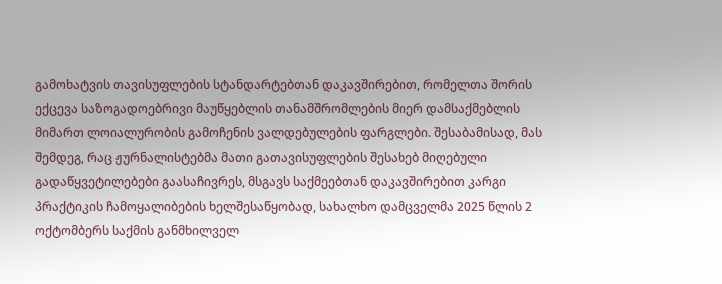გამოხატვის თავისუფლების სტანდარტებთან დაკავშირებით, რომელთა შორის ექცევა საზოგადოებრივი მაუწყებლის თანამშრომლების მიერ დამსაქმებლის მიმართ ლოიალურობის გამოჩენის ვალდებულების ფარგლები. შესაბამისად, მას შემდეგ, რაც ჟურნალისტებმა მათი გათავისუფლების შესახებ მიღებული გადაწყვეტილებები გაასაჩივრეს, მსგავს საქმეებთან დაკავშირებით კარგი პრაქტიკის ჩამოყალიბების ხელშესაწყობად, სახალხო დამცველმა 2025 წლის 2 ოქტომბერს საქმის განმხილველ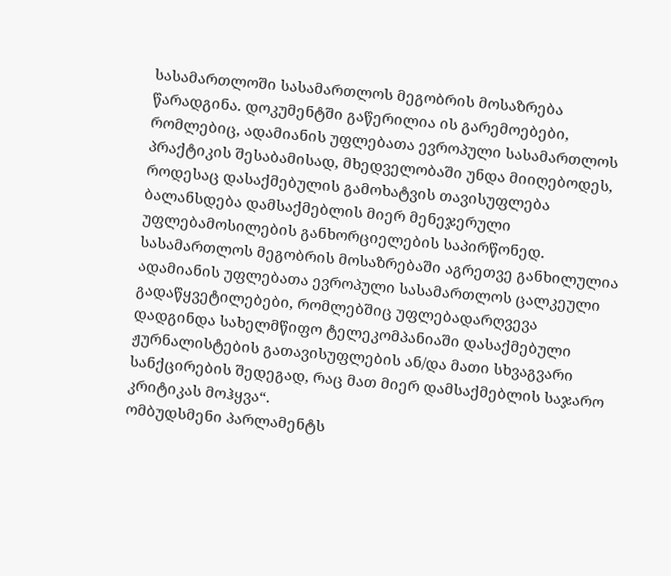სასამართლოში სასამართლოს მეგობრის მოსაზრება წარადგინა. დოკუმენტში გაწერილია ის გარემოებები, რომლებიც, ადამიანის უფლებათა ევროპული სასამართლოს პრაქტიკის შესაბამისად, მხედველობაში უნდა მიიღებოდეს, როდესაც დასაქმებულის გამოხატვის თავისუფლება ბალანსდება დამსაქმებლის მიერ მენეჯერული უფლებამოსილების განხორციელების საპირწონედ. სასამართლოს მეგობრის მოსაზრებაში აგრეთვე განხილულია ადამიანის უფლებათა ევროპული სასამართლოს ცალკეული გადაწყვეტილებები, რომლებშიც უფლებადარღვევა დადგინდა სახელმწიფო ტელეკომპანიაში დასაქმებული ჟურნალისტების გათავისუფლების ან/და მათი სხვაგვარი სანქცირების შედეგად, რაც მათ მიერ დამსაქმებლის საჯარო კრიტიკას მოჰყვა“.
ომბუდსმენი პარლამენტს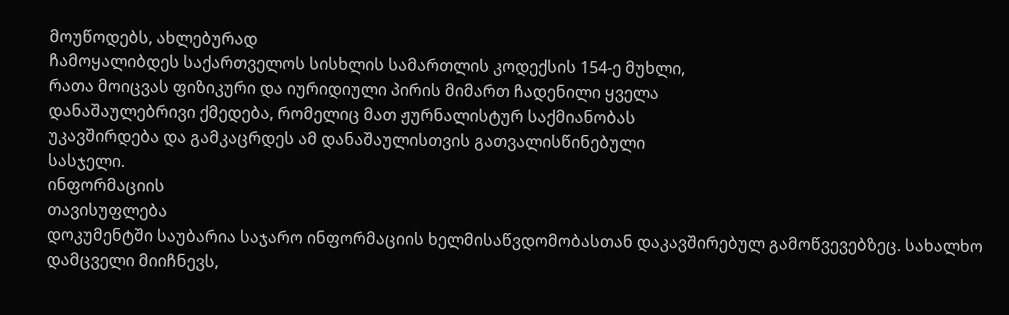მოუწოდებს, ახლებურად
ჩამოყალიბდეს საქართველოს სისხლის სამართლის კოდექსის 154-ე მუხლი,
რათა მოიცვას ფიზიკური და იურიდიული პირის მიმართ ჩადენილი ყველა
დანაშაულებრივი ქმედება, რომელიც მათ ჟურნალისტურ საქმიანობას
უკავშირდება და გამკაცრდეს ამ დანაშაულისთვის გათვალისწინებული
სასჯელი.
ინფორმაციის
თავისუფლება
დოკუმენტში საუბარია საჯარო ინფორმაციის ხელმისაწვდომობასთან დაკავშირებულ გამოწვევებზეც. სახალხო დამცველი მიიჩნევს,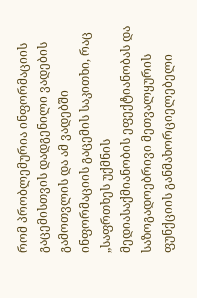რომ პრობლემურია ინფორმაციის გაცემისთვის დადგენილი ვადების გამოთვლის და ამ ვადებში ინფორმაციის გაცემის საკითხი, რაც „საფრთხეს უქმნის მედიასაქმიანობის ეფექტიანობას და საზოგადოებრივი მეთვალყურის ფუნქციის განმახორციელებელი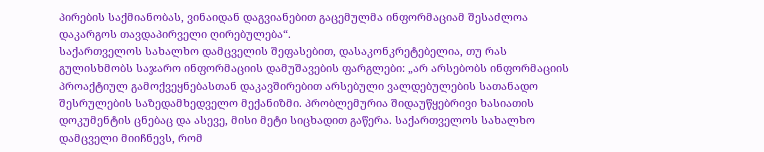პირების საქმიანობას, ვინაიდან დაგვიანებით გაცემულმა ინფორმაციამ შესაძლოა დაკარგოს თავდაპირველი ღირებულება“.
საქართველოს სახალხო დამცველის შეფასებით, დასაკონკრეტებელია, თუ რას გულისხმობს საჯარო ინფორმაციის დამუშავების ფარგლები: „არ არსებობს ინფორმაციის პროაქტიულ გამოქვეყნებასთან დაკავშირებით არსებული ვალდებულების სათანადო შესრულების საზედამხედველო მექანიზმი. პრობლემურია შიდაუწყებრივი ხასიათის დოკუმენტის ცნებაც და ასევე, მისი მეტი სიცხადით გაწერა. საქართველოს სახალხო დამცველი მიიჩნევს, რომ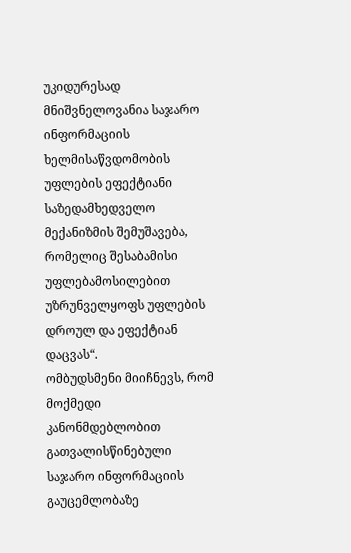უკიდურესად მნიშვნელოვანია საჯარო ინფორმაციის ხელმისაწვდომობის უფლების ეფექტიანი საზედამხედველო მექანიზმის შემუშავება, რომელიც შესაბამისი უფლებამოსილებით უზრუნველყოფს უფლების დროულ და ეფექტიან დაცვას“.
ომბუდსმენი მიიჩნევს, რომ მოქმედი კანონმდებლობით
გათვალისწინებული საჯარო ინფორმაციის გაუცემლობაზე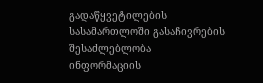გადაწყვეტილების
სასამართლოში გასაჩივრების შესაძლებლობა ინფორმაციის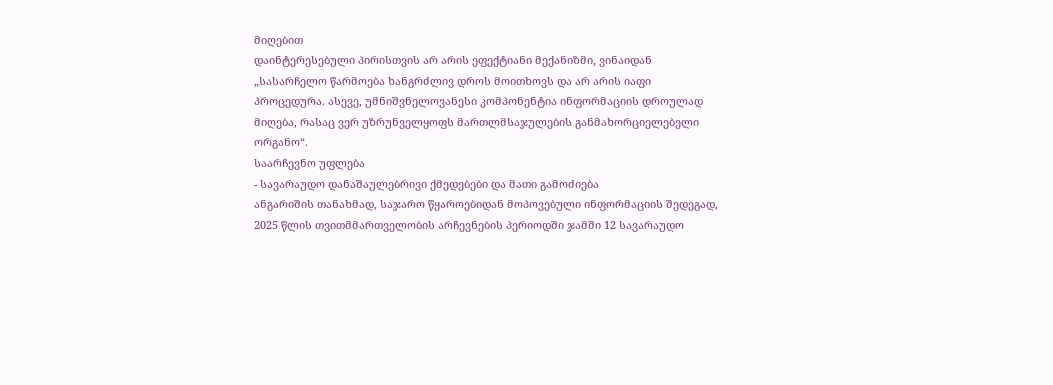მიღებით
დაინტერესებული პირისთვის არ არის ეფექტიანი მექანიზმი, ვინაიდან
„სასარჩელო წარმოება ხანგრძლივ დროს მოითხოვს და არ არის იაფი
პროცედურა. ასევე, უმნიშვნელოვანესი კომპონენტია ინფორმაციის დროულად
მიღება, რასაც ვერ უზრუნველყოფს მართლმსაჯულების განმახორციელებელი
ორგანო“.
საარჩევნო უფლება
- სავარაუდო დანაშაულებრივი ქმედებები და მათი გამოძიება
ანგარიშის თანახმად, საჯარო წყაროებიდან მოპოვებული ინფორმაციის შედეგად, 2025 წლის თვითმმართველობის არჩევნების პერიოდში ჯამში 12 სავარაუდო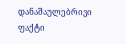დანაშაულებრივი ფაქტი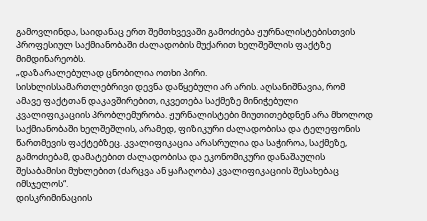გამოვლინდა, საიდანაც ერთ შემთხვევაში გამოძიება ჟურნალისტებისთვის პროფესიულ საქმიანობაში ძალადობის მუქარით ხელშეშლის ფაქტზე მიმდინარეობს.
„დაზარალებულად ცნობილია ოთხი პირი.
სისხლისსამართლებრივი დევნა დაწყებული არ არის. აღსანიშნავია, რომ
ამავე ფაქტთან დაკავშირებით, იკვეთება საქმეზე მინიჭებული
კვალიფიკაციის პრობლემურობა. ჟურნალისტები მიუთითებდნენ არა მხოლოდ
საქმიანობაში ხელშეშლის, არამედ, ფიზიკური ძალადობისა და ტელეფონის
წართმევის ფაქტებზეც. კვალიფიკაცია არასრულია და საჭიროა, საქმეზე,
გამოძიებამ, დამატებით ძალადობისა და ეკონომიკური დანაშაულის
შესაბამისი მუხლებით (ძარცვა ან ყაჩაღობა) კვალიფიკაციის შესახებაც
იმსჯელოს“.
დისკრიმინაციის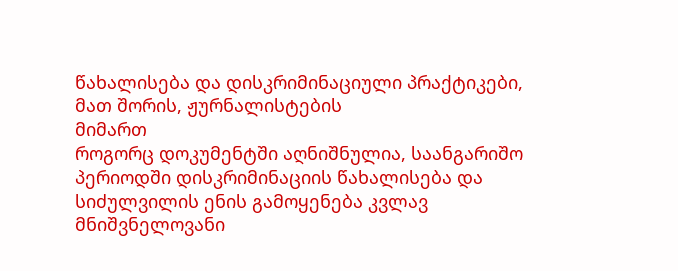წახალისება და დისკრიმინაციული პრაქტიკები, მათ შორის, ჟურნალისტების
მიმართ
როგორც დოკუმენტში აღნიშნულია, საანგარიშო პერიოდში დისკრიმინაციის წახალისება და სიძულვილის ენის გამოყენება კვლავ მნიშვნელოვანი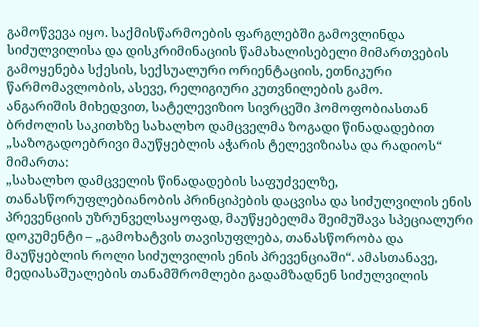გამოწვევა იყო. საქმისწარმოების ფარგლებში გამოვლინდა სიძულვილისა და დისკრიმინაციის წამახალისებელი მიმართვების გამოყენება სქესის, სექსუალური ორიენტაციის, ეთნიკური წარმომავლობის, ასევე, რელიგიური კუთვნილების გამო.
ანგარიშის მიხედვით, სატელევიზიო სივრცეში ჰომოფობიასთან ბრძოლის საკითხზე სახალხო დამცველმა ზოგადი წინადადებით „საზოგადოებრივი მაუწყებლის აჭარის ტელევიზიასა და რადიოს“ მიმართა:
„სახალხო დამცველის წინადადების საფუძველზე, თანასწორუფლებიანობის პრინციპების დაცვისა და სიძულვილის ენის პრევენციის უზრუნველსაყოფად, მაუწყებელმა შეიმუშავა სპეციალური დოკუმენტი – „გამოხატვის თავისუფლება, თანასწორობა და მაუწყებლის როლი სიძულვილის ენის პრევენციაში“. ამასთანავე, მედიასაშუალების თანამშრომლები გადამზადნენ სიძულვილის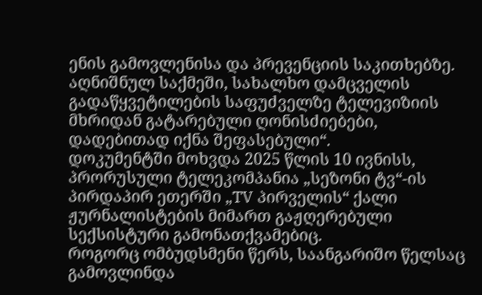ენის გამოვლენისა და პრევენციის საკითხებზე. აღნიშნულ საქმეში, სახალხო დამცველის გადაწყვეტილების საფუძველზე ტელევიზიის მხრიდან გატარებული ღონისძიებები, დადებითად იქნა შეფასებული“.
დოკუმენტში მოხვდა 2025 წლის 10 ივნისს, პრორუსული ტელეკომპანია „სეზონი ტვ“-ის პირდაპირ ეთერში „TV პირველის“ ქალი ჟურნალისტების მიმართ გაჟღერებული სექსისტური გამონათქვამებიც.
როგორც ომბუდსმენი წერს, საანგარიშო წელსაც გამოვლინდა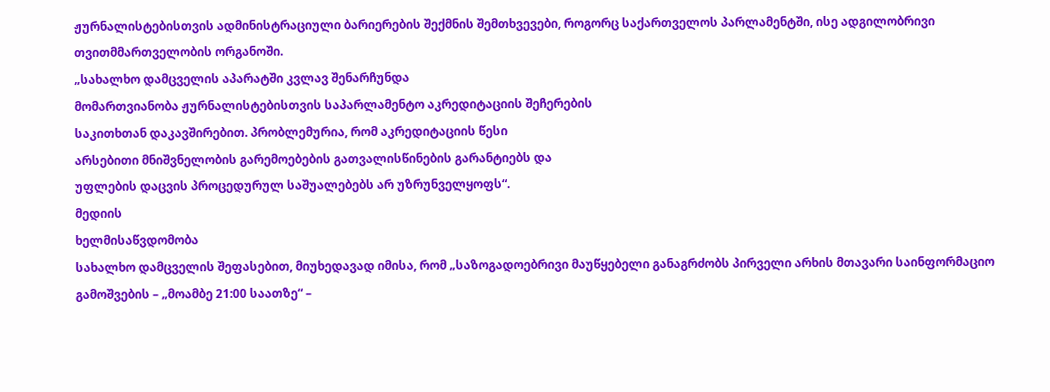ჟურნალისტებისთვის ადმინისტრაციული ბარიერების შექმნის შემთხვევები, როგორც საქართველოს პარლამენტში, ისე ადგილობრივი თვითმმართველობის ორგანოში.
„სახალხო დამცველის აპარატში კვლავ შენარჩუნდა
მომართვიანობა ჟურნალისტებისთვის საპარლამენტო აკრედიტაციის შეჩერების
საკითხთან დაკავშირებით. პრობლემურია, რომ აკრედიტაციის წესი
არსებითი მნიშვნელობის გარემოებების გათვალისწინების გარანტიებს და
უფლების დაცვის პროცედურულ საშუალებებს არ უზრუნველყოფს“.
მედიის
ხელმისაწვდომობა
სახალხო დამცველის შეფასებით, მიუხედავად იმისა, რომ „საზოგადოებრივი მაუწყებელი განაგრძობს პირველი არხის მთავარი საინფორმაციო გამოშვების – „მოამბე 21:00 საათზე“ –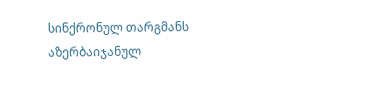სინქრონულ თარგმანს აზერბაიჯანულ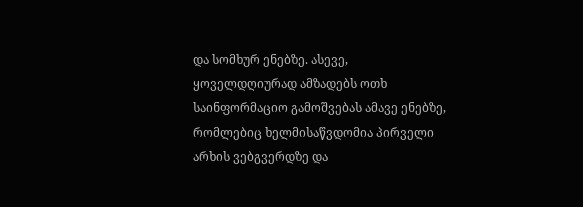და სომხურ ენებზე. ასევე, ყოველდღიურად ამზადებს ოთხ საინფორმაციო გამოშვებას ამავე ენებზე, რომლებიც ხელმისაწვდომია პირველი არხის ვებგვერდზე და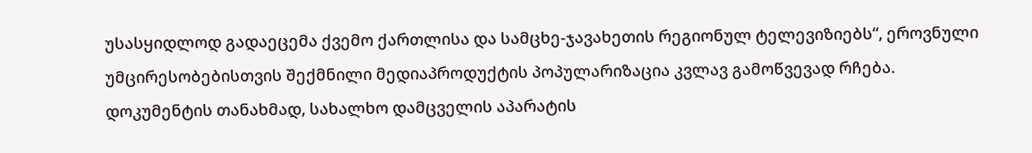უსასყიდლოდ გადაეცემა ქვემო ქართლისა და სამცხე-ჯავახეთის რეგიონულ ტელევიზიებს“, ეროვნული უმცირესობებისთვის შექმნილი მედიაპროდუქტის პოპულარიზაცია კვლავ გამოწვევად რჩება.
დოკუმენტის თანახმად, სახალხო დამცველის აპარატის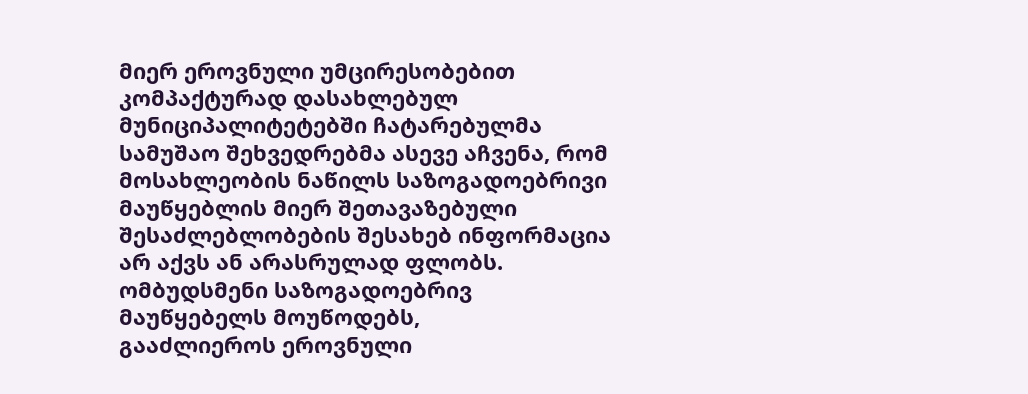მიერ ეროვნული უმცირესობებით კომპაქტურად დასახლებულ მუნიციპალიტეტებში ჩატარებულმა სამუშაო შეხვედრებმა ასევე აჩვენა, რომ მოსახლეობის ნაწილს საზოგადოებრივი მაუწყებლის მიერ შეთავაზებული შესაძლებლობების შესახებ ინფორმაცია არ აქვს ან არასრულად ფლობს.
ომბუდსმენი საზოგადოებრივ მაუწყებელს მოუწოდებს,
გააძლიეროს ეროვნული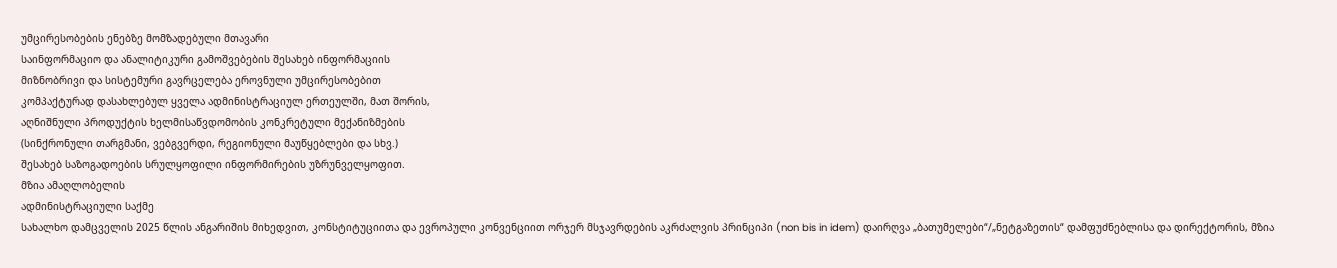უმცირესობების ენებზე მომზადებული მთავარი
საინფორმაციო და ანალიტიკური გამოშვებების შესახებ ინფორმაციის
მიზნობრივი და სისტემური გავრცელება ეროვნული უმცირესობებით
კომპაქტურად დასახლებულ ყველა ადმინისტრაციულ ერთეულში, მათ შორის,
აღნიშნული პროდუქტის ხელმისაწვდომობის კონკრეტული მექანიზმების
(სინქრონული თარგმანი, ვებგვერდი, რეგიონული მაუწყებლები და სხვ.)
შესახებ საზოგადოების სრულყოფილი ინფორმირების უზრუნველყოფით.
მზია ამაღლობელის
ადმინისტრაციული საქმე
სახალხო დამცველის 2025 წლის ანგარიშის მიხედვით, კონსტიტუციითა და ევროპული კონვენციით ორჯერ მსჯავრდების აკრძალვის პრინციპი (non bis in idem) დაირღვა „ბათუმელები“/„ნეტგაზეთის“ დამფუძნებლისა და დირექტორის, მზია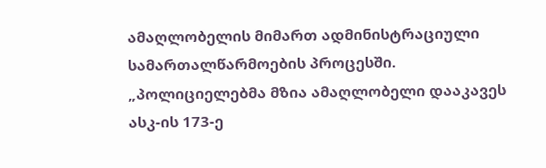ამაღლობელის მიმართ ადმინისტრაციული სამართალწარმოების პროცესში.
„პოლიციელებმა მზია ამაღლობელი დააკავეს ასკ-ის 173-ე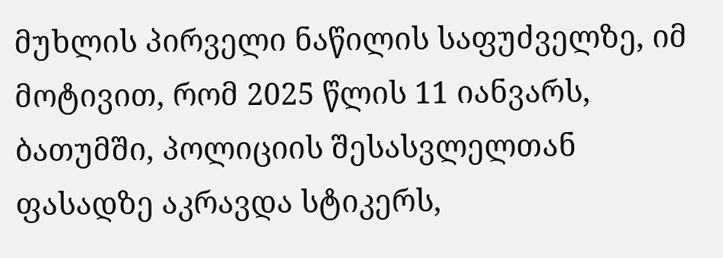მუხლის პირველი ნაწილის საფუძველზე, იმ მოტივით, რომ 2025 წლის 11 იანვარს, ბათუმში, პოლიციის შესასვლელთან ფასადზე აკრავდა სტიკერს,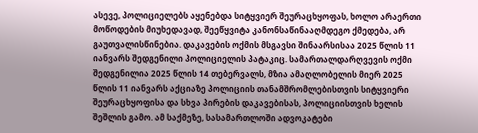ასევე, პოლიციელებს აყენებდა სიტყვიერ შეურაცხყოფას, ხოლო არაერთი მოწოდების მიუხედავად, შეეწყვიტა კანონსაწინააღმდეგო ქმედება, არ გაუთვალისწინებია. დაკავების ოქმის მსგავსი შინაარსისაა 2025 წლის 11 იანვარს შედგენილი პოლიციელის პატაკიც. სამართალდარღვევის ოქმი შედგენილია 2025 წლის 14 თებერვალს, მზია ამაღლობელის მიერ 2025 წლის 11 იანვარს აქციაზე პოლიციის თანამშრომლებისთვის სიტყვიერი შეურაცხყოფისა და სხვა პირების დაკავებისას, პოლიციისთვის ხელის შეშლის გამო. ამ საქმეზე, სასამართლოში ადვოკატები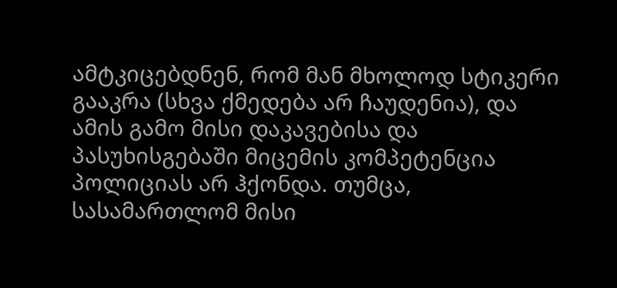ამტკიცებდნენ, რომ მან მხოლოდ სტიკერი გააკრა (სხვა ქმედება არ ჩაუდენია), და ამის გამო მისი დაკავებისა და პასუხისგებაში მიცემის კომპეტენცია პოლიციას არ ჰქონდა. თუმცა, სასამართლომ მისი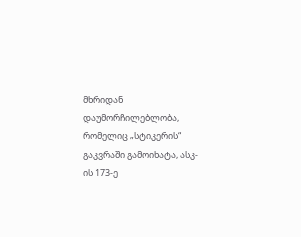მხრიდან დაუმორჩილებლობა, რომელიც „სტიკერის“ გაკვრაში გამოიხატა, ასკ-ის 173-ე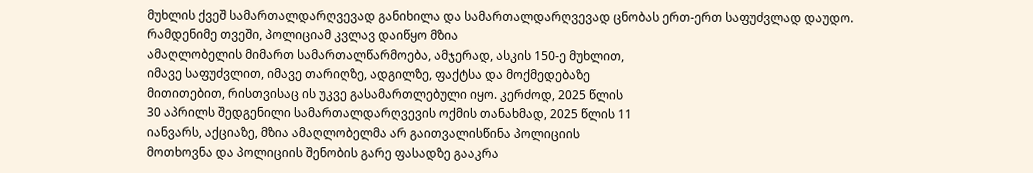მუხლის ქვეშ სამართალდარღვევად განიხილა და სამართალდარღვევად ცნობას ერთ-ერთ საფუძვლად დაუდო.
რამდენიმე თვეში, პოლიციამ კვლავ დაიწყო მზია
ამაღლობელის მიმართ სამართალწარმოება, ამჯერად, ასკის 150-ე მუხლით,
იმავე საფუძვლით, იმავე თარიღზე, ადგილზე, ფაქტსა და მოქმედებაზე
მითითებით, რისთვისაც ის უკვე გასამართლებული იყო. კერძოდ, 2025 წლის
30 აპრილს შედგენილი სამართალდარღვევის ოქმის თანახმად, 2025 წლის 11
იანვარს, აქციაზე, მზია ამაღლობელმა არ გაითვალისწინა პოლიციის
მოთხოვნა და პოლიციის შენობის გარე ფასადზე გააკრა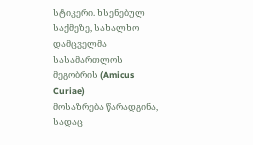სტიკერი. ხსენებულ
საქმეზე, სახალხო დამცველმა სასამართლოს მეგობრის (Amicus Curiae)
მოსაზრება წარადგინა, სადაც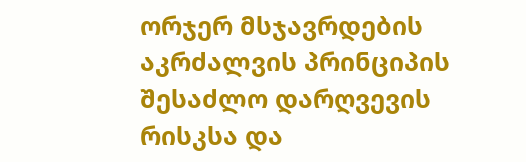ორჯერ მსჯავრდების აკრძალვის პრინციპის
შესაძლო დარღვევის რისკსა და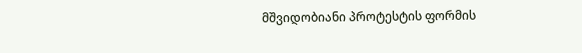მშვიდობიანი პროტესტის ფორმის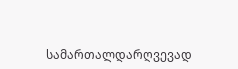სამართალდარღვევად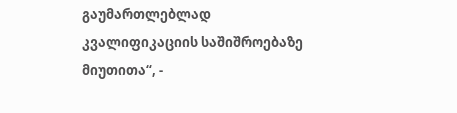გაუმართლებლად კვალიფიკაციის საშიშროებაზე
მიუთითა“, -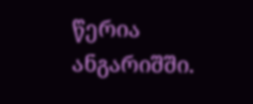წერია ანგარიშში.